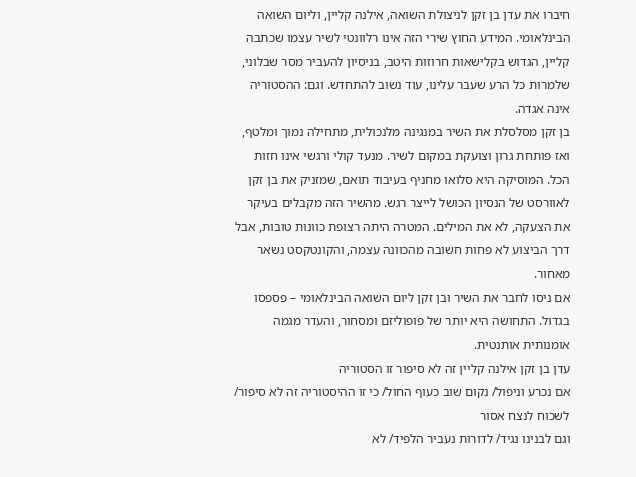חיברו את עדן בן זקן לניצולת השואה, אילנה קליין, וליום השואה הבינלאומי. המידע החוץ שירי הזה אינו רלוונטי לשיר עצמו שכתבה קליין, הגדוש בקלישאות חרוזות היטב, בניסיון להעביר מסר שבלוני, שלמרות כל הרע שעבר עלינו, עוד נשוב להתחדש. וגם: ההסטוריה אינה אגדה.
בן זקן מסלסלת את השיר במנגינה מלנכולית, מתחילה נמוך ומלטף, ואז פותחת גרון וצועקת במקום לשיר. מנעד קולי ורגשי אינו חזות הכל. המוסיקה היא סלואו מחניף בעיבוד תואם, שמזניק את בן זקן לאוורסט של הנסיון הכושל לייצר רגש. מהשיר הזה מקבלים בעיקר את הצעקה, לא את המילים. המטרה היתה רצופת כוונות טובות, אבל דרך הביצוע לא פחות חשובה מהכוונה עצמה, והקונטקסט נשאר מאחור.
אם ניסו לחבר את השיר ובן זקן ליום השואה הבינלאומי – פספסו בגדול. התחושה היא יותר של פופוליזם ומסחור, והעדר מגמה אומנותית אותנטית.
עדן בן זקן אילנה קליין זה לא סיפור זו הסטוריה
אם נכרע וניפול/ נקום שוב כעוף החול/ כי זו ההיסטוריה זה לא סיפור/ לשכוח לנצח אסור
וגם לבנינו נגיד/ לדורות נעביר הלפיד/ לא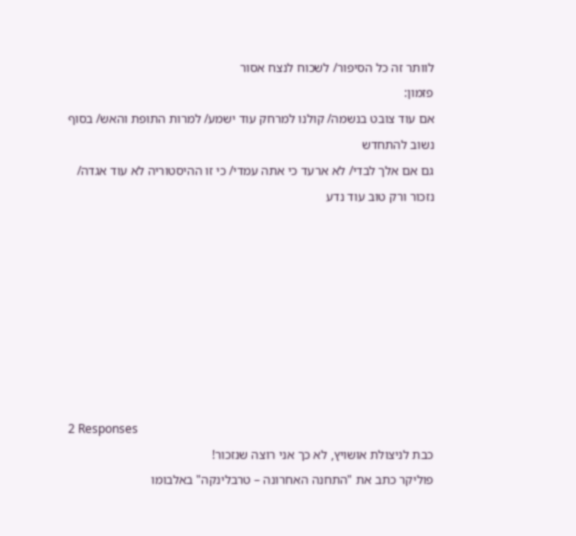לוותר זה כל הסיפור/ לשכוח לנצח אסור
פזמון:
אם עוד צובט בנשמה/ קולנו למרחק עוד ישמע/ למרות התופת והאש/ בסוף נשוב להתחדש
גם אם אלך לבדי/ לא ארעד כי אתה עמדי/ כי זו ההיסטוריה לא עוד אגדה/ נזכור ורק טוב עוד נדע








2 Responses
כבת לניצולת אושויץ, לא כך אני רוצה שנזכור!
פוליקר כתב את "התחנה האחרונה – טרבלינקה" באלבומו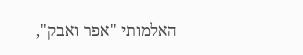האלמותי "אפר ואבק",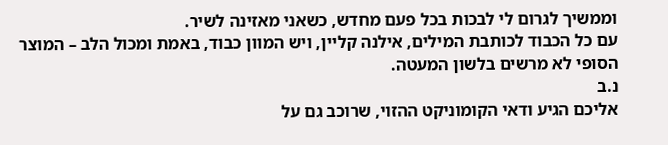וממשיך לגרום לי לבכות בכל פעם מחדש, כשאני מאזינה לשיר.
עם כל הכבוד לכותבת המילים, אילנה קליין, ויש המוון כבוד, באמת ומכול הלב – המוצר הסופי לא מרשים בלשון המעטה.
נ.ב
אליכם הגיע ודאי הקומוניקט ההזוי, שרוכב גם על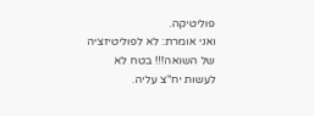פוליטיקה.
ואני אומרת: לא לפוליטיזציה של השואה!!! בטח לא לעשות יח"צ עליה.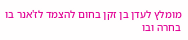מומלץ לעדן בן זקן בחום להצמד לז'אנר בו בחרה ובו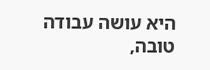היא עושה עבודה טובה,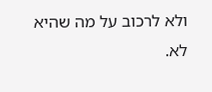ולא לרכוב על מה שהיא לא.